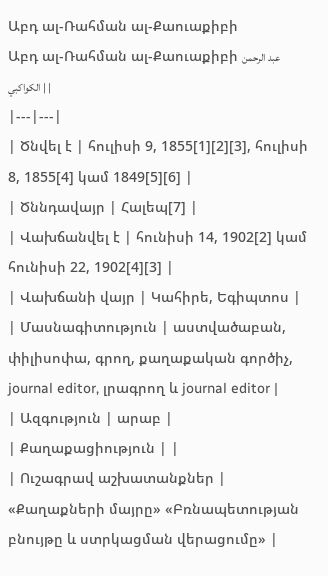Աբդ ալ-Ռահման ալ-Քաուաքիբի
Աբդ ալ-Ռահման ալ-Քաուաքիբի عبد الرحمن الكواكبي | |
|---|---|
| Ծնվել է | հուլիսի 9, 1855[1][2][3], հուլիսի 8, 1855[4] կամ 1849[5][6] |
| Ծննդավայր | Հալեպ[7] |
| Վախճանվել է | հունիսի 14, 1902[2] կամ հունիսի 22, 1902[4][3] |
| Վախճանի վայր | Կահիրե, Եգիպտոս |
| Մասնագիտություն | աստվածաբան, փիլիսոփա, գրող, քաղաքական գործիչ, journal editor, լրագրող և journal editor |
| Ազգություն | արաբ |
| Քաղաքացիություն | |
| Ուշագրավ աշխատանքներ | «Քաղաքների մայրը» «Բռնապետության բնույթը և ստրկացման վերացումը» |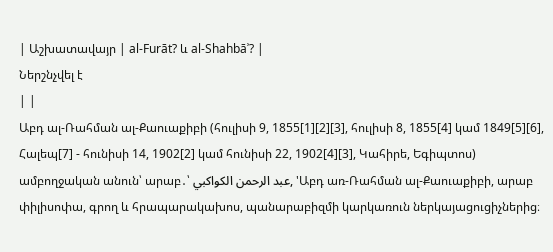| Աշխատավայր | al-Furāt? և al-Shahbāʾ? |
Ներշնչվել է
| |
Աբդ ալ-Ռահման ալ-Քաուաքիբի (հուլիսի 9, 1855[1][2][3], հուլիսի 8, 1855[4] կամ 1849[5][6], Հալեպ[7] - հունիսի 14, 1902[2] կամ հունիսի 22, 1902[4][3], Կահիրե, Եգիպտոս) ամբողջական անուն՝ արաբ․՝ عبد الرحمن الكواكبي, 'Աբդ առ-Ռահման ալ-Քաուաքիբի, արաբ փիլիսոփա, գրող և հրապարակախոս, պանարաբիզմի կարկառուն ներկայացուցիչներից։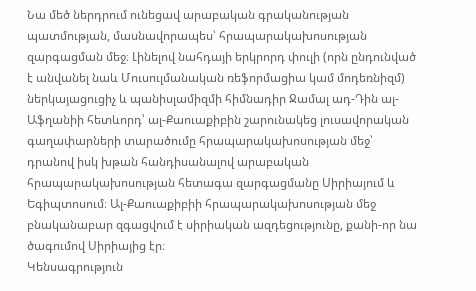Նա մեծ ներդրում ունեցավ արաբական գրականության պատմության, մասնավորապես՝ հրապարակախոսության զարգացման մեջ։ Լինելով նահդայի երկրորդ փուլի (որն ընդունված է անվանել նաև Մուսուլմանական ռեֆորմացիա կամ մոդեռնիզմ) ներկայացուցիչ և պանիսլամիզմի հիմնադիր Ջամալ ադ-Դին ալ-Աֆղանիի հետևորդ՝ ալ-Քաուաքիբին շարունակեց լուսավորական գաղափարների տարածումը հրապարակախոսության մեջ՝ դրանով իսկ խթան հանդիսանալով արաբական հրապարակախոսության հետագա զարգացմանը Սիրիայում և Եգիպտոսում։ Ալ-Քաուաքիբիի հրապարակախոսության մեջ բնականաբար զգացվում է սիրիական ազդեցությունը, քանի-որ նա ծագումով Սիրիայից էր։
Կենսագրություն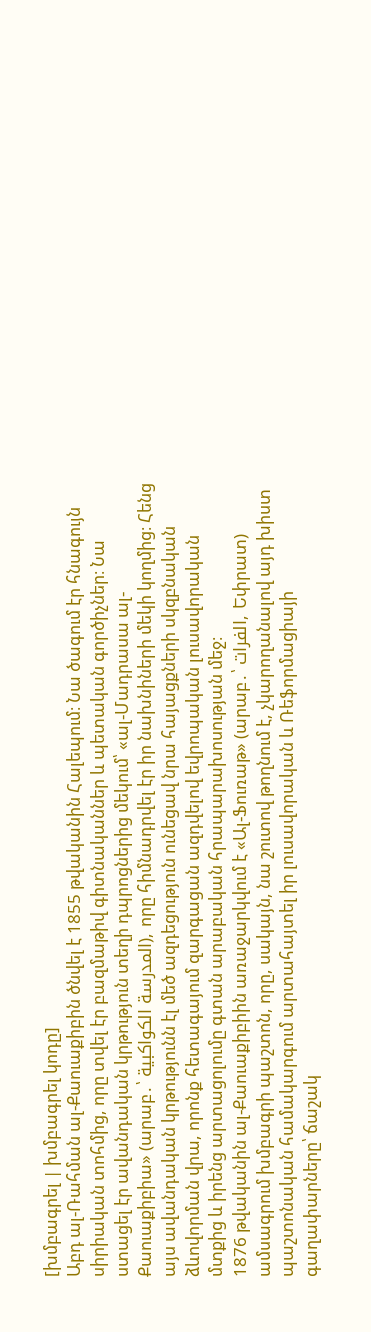[խմբագրել | խմբագրել կոդը]
Աբդ ալ-Ռահման ալ-Քաուաքիբին ծնվել է 1855 թվականին Հալեպում։ Նա ծագում էր հնագույն սիրիական տոհմից, որը տվել էր բազմաթիվ գիտնականներ և պետական գործիչներ։ Նա ստացել էր ավանդական կրթություն տեղի դպրոցներից մեկում՝ «ալ-Մադրասա ալ-Քաուաքիբիա» (արաբ․՝ المدرسة الكواكبية), որը հիմնադրվել էր իր նախնիների մեկի կողմից։ Հենց այս ավանդական կրթությունն էլ մեծ ազդեցություն ունեցավ նրա հայացքների սկզբնական ձևովորման վրա, որոնք հետագայում զարգացան ազդվելով եվրոպական լուսավորական մտքից և իրենց արտացոլումը գտան արաբական հրապարախոսության մեջ։
1876 թվականին ալ-Քաուաքիբիին առաջարկվում է «Ալ-Ֆուռաթ» (արաբ․՝ الفرات, Եփրատ) ամսագրում խմբագրի պաշտոն, որը, սակայն, նա շուտով թողնում է, չկարողանալով այդ խիստ պաշտոնական համակարգում արտահայտել իր լուսավորական և Ռեֆորմացիայի գաղափարները՝ ճաշակ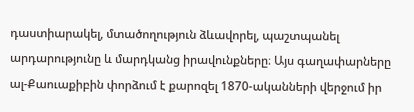դաստիարակել, մտածողություն ձևավորել, պաշտպանել արդարությունը և մարդկանց իրավունքները։ Այս գաղափարները ալ-Քաուաքիբին փորձում է քարոզել 1870-ականների վերջում իր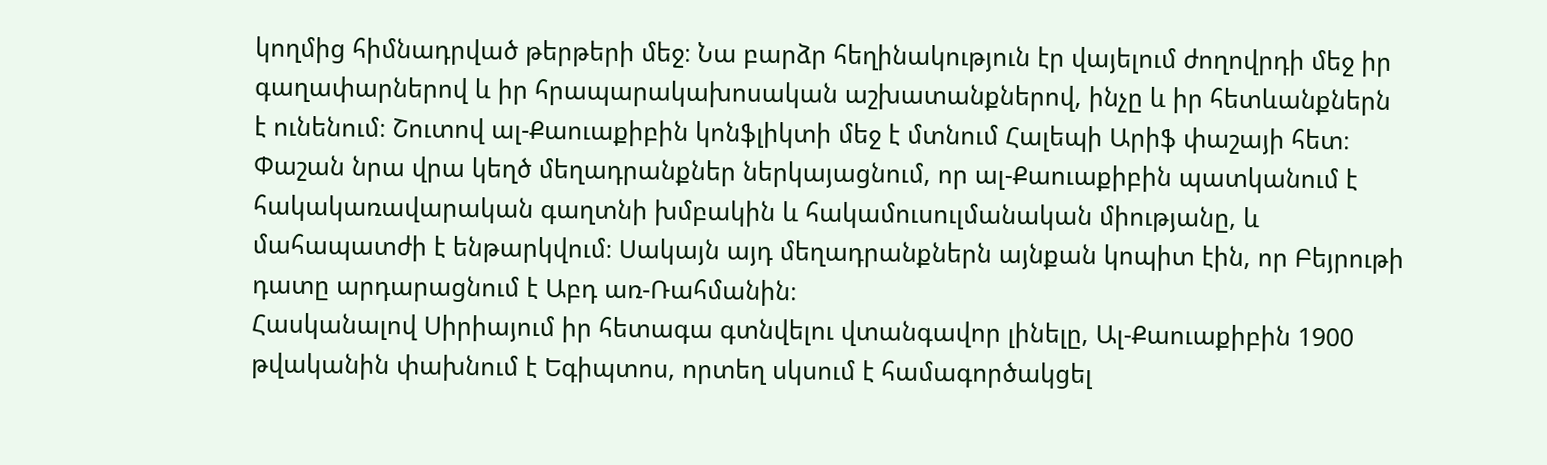կողմից հիմնադրված թերթերի մեջ։ Նա բարձր հեղինակություն էր վայելում ժողովրդի մեջ իր գաղափարներով և իր հրապարակախոսական աշխատանքներով, ինչը և իր հետևանքներն է ունենում։ Շուտով ալ-Քաուաքիբին կոնֆլիկտի մեջ է մտնում Հալեպի Արիֆ փաշայի հետ։ Փաշան նրա վրա կեղծ մեղադրանքներ ներկայացնում, որ ալ-Քաուաքիբին պատկանում է հակակառավարական գաղտնի խմբակին և հակամուսուլմանական միությանը, և մահապատժի է ենթարկվում։ Սակայն այդ մեղադրանքներն այնքան կոպիտ էին, որ Բեյրութի դատը արդարացնում է Աբդ առ-Ռահմանին։
Հասկանալով Սիրիայում իր հետագա գտնվելու վտանգավոր լինելը, Ալ-Քաուաքիբին 1900 թվականին փախնում է Եգիպտոս, որտեղ սկսում է համագործակցել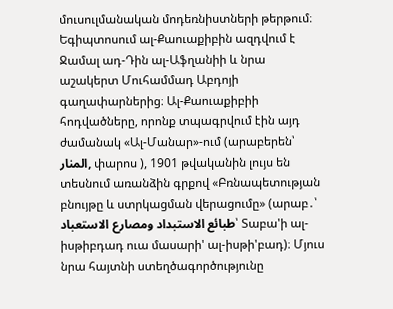մուսուլմանական մոդեռնիստների թերթում։ Եգիպտոսում ալ-Քաուաքիբին ազդվում է Ջամալ ադ-Դին ալ-Աֆղանիի և նրա աշակերտ Մուհամմադ Աբդոյի գաղափարներից։ Ալ-Քաուաքիբիի հոդվածները, որոնք տպագրվում էին այդ ժամանակ «Ալ-Մանար»-ում (արաբերեն՝ المنار, փարոս ), 1901 թվականին լույս են տեսնում առանձին գրքով «Բռնապետության բնույթը և ստրկացման վերացումը» (արաբ․՝ طبائع الاستبداد ومصارع الاستعباد՝ Տաբա'ի ալ-իսթիբդադ ուա մասարի' ալ-իսթի'բադ)։ Մյուս նրա հայտնի ստեղծագործությունը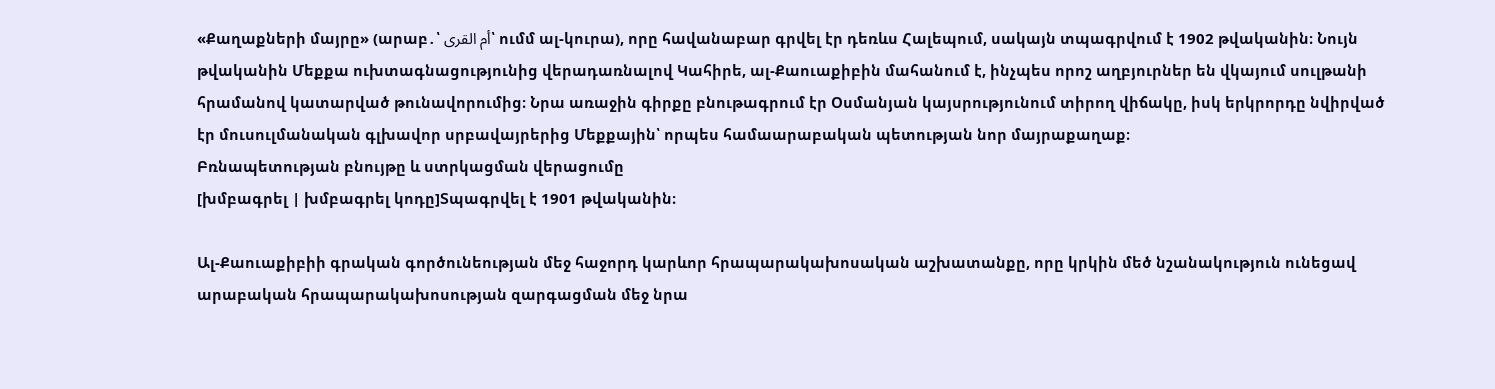«Քաղաքների մայրը» (արաբ․՝ أم القرى՝ ումմ ալ-կուրա), որը հավանաբար գրվել էր դեռևս Հալեպում, սակայն տպագրվում է 1902 թվականին։ Նույն թվականին Մեքքա ուխտագնացությունից վերադառնալով Կահիրե, ալ-Քաուաքիբին մահանում է, ինչպես որոշ աղբյուրներ են վկայում սուլթանի հրամանով կատարված թունավորումից։ Նրա առաջին գիրքը բնութագրում էր Օսմանյան կայսրությունում տիրող վիճակը, իսկ երկրորդը նվիրված էր մուսուլմանական գլխավոր սրբավայրերից Մեքքային՝ որպես համաարաբական պետության նոր մայրաքաղաք։
Բռնապետության բնույթը և ստրկացման վերացումը
[խմբագրել | խմբագրել կոդը]Տպագրվել է 1901 թվականին։

Ալ-Քաուաքիբիի գրական գործունեության մեջ հաջորդ կարևոր հրապարակախոսական աշխատանքը, որը կրկին մեծ նշանակություն ունեցավ արաբական հրապարակախոսության զարգացման մեջ նրա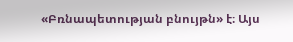«Բռնապետության բնույթն» է։ Այս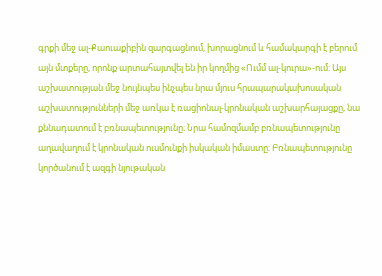գրքի մեջ ալ-Քաուաքիբին զարգացնում, խորացնում և համակարգի է բերում այն մտքերը, որոնք արտահայտվել են իր կողմից «Ումմ ալ-կուրա»-ում։ Այս աշխատության մեջ նույնպես ինչպես նրա մյուս հրապարակախոսական աշխատությունների մեջ առկա է ռացիոնալ-կրոնական աշխարհայացքը, նա քննադատում է բռնապետությունը։ Նրա համոզմամբ բռնապետությունը աղավաղում է կրոնական ուսմունքի իսկական իմաստը։ Բռնապետությունը կործանում է ազգի նյութական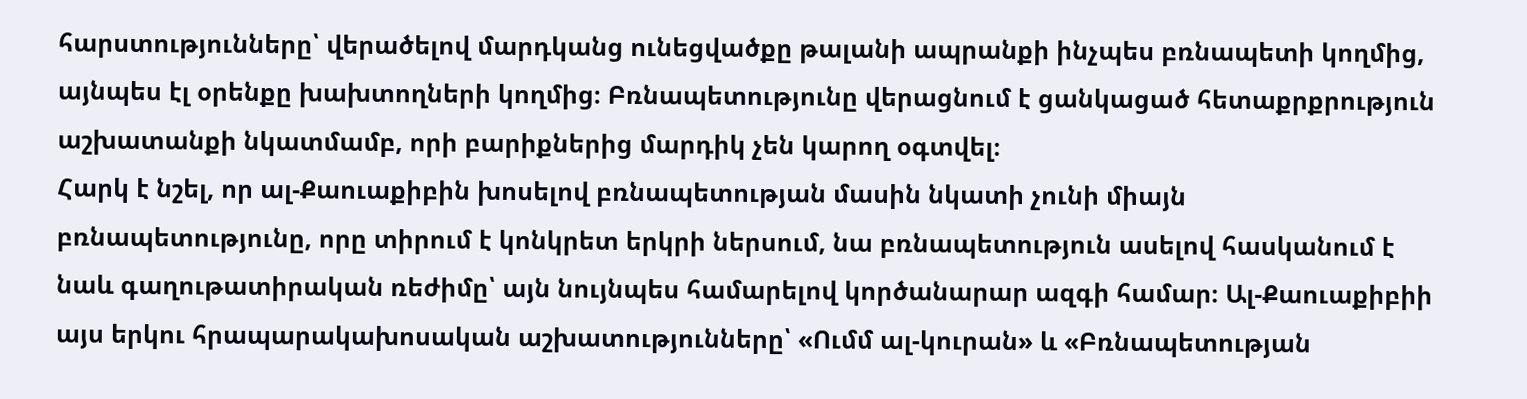հարստությունները՝ վերածելով մարդկանց ունեցվածքը թալանի ապրանքի ինչպես բռնապետի կողմից, այնպես էլ օրենքը խախտողների կողմից։ Բռնապետությունը վերացնում է ցանկացած հետաքրքրություն աշխատանքի նկատմամբ, որի բարիքներից մարդիկ չեն կարող օգտվել։
Հարկ է նշել, որ ալ-Քաուաքիբին խոսելով բռնապետության մասին նկատի չունի միայն բռնապետությունը, որը տիրում է կոնկրետ երկրի ներսում, նա բռնապետություն ասելով հասկանում է նաև գաղութատիրական ռեժիմը՝ այն նույնպես համարելով կործանարար ազգի համար։ Ալ-Քաուաքիբիի այս երկու հրապարակախոսական աշխատությունները՝ «Ումմ ալ-կուրան» և «Բռնապետության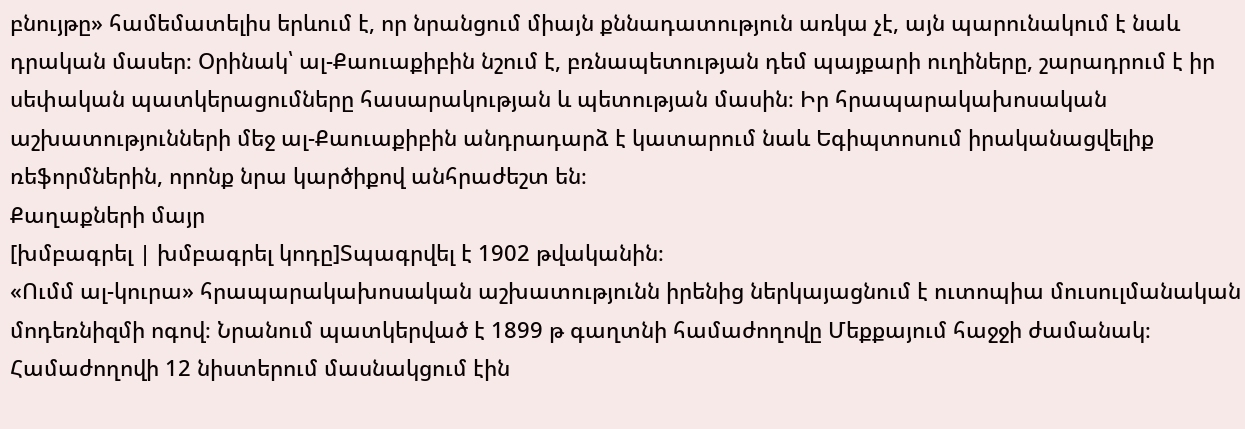բնույթը» համեմատելիս երևում է, որ նրանցում միայն քննադատություն առկա չէ, այն պարունակում է նաև դրական մասեր։ Օրինակ՝ ալ-Քաուաքիբին նշում է, բռնապետության դեմ պայքարի ուղիները, շարադրում է իր սեփական պատկերացումները հասարակության և պետության մասին։ Իր հրապարակախոսական աշխատությունների մեջ ալ-Քաուաքիբին անդրադարձ է կատարում նաև Եգիպտոսում իրականացվելիք ռեֆորմներին, որոնք նրա կարծիքով անհրաժեշտ են։
Քաղաքների մայր
[խմբագրել | խմբագրել կոդը]Տպագրվել է 1902 թվականին։
«Ումմ ալ-կուրա» հրապարակախոսական աշխատությունն իրենից ներկայացնում է ուտոպիա մուսուլմանական մոդեռնիզմի ոգով։ Նրանում պատկերված է 1899 թ գաղտնի համաժողովը Մեքքայում հաջջի ժամանակ։ Համաժողովի 12 նիստերում մասնակցում էին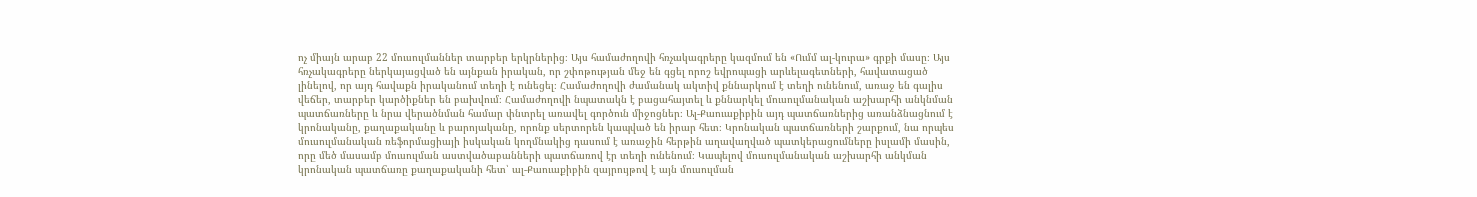ոչ միայն արաբ 22 մուսուլմաններ տարբեր երկրներից։ Այս համաժողովի հռչակագրերը կազմում են «Ումմ ալ-կուրա» գրքի մասը։ Այս հռչակագրերը ներկայացված են այնքան իրական, որ շփոթության մեջ են գցել որոշ եվրոպացի արևելագետների, հավատացած լինելով, որ այդ հավաքն իրականում տեղի է ունեցել։ Համաժողովի ժամանակ ակտիվ քննարկում է տեղի ունենում, առաջ են գալիս վեճեր, տարբեր կարծիքներ են բախվում։ Համաժողովի նպատակն է բացահայտել և քննարկել մուսուլմանական աշխարհի անկնման պատճառները և նրա վերածնման համար փնտրել առավել գործուն միջոցներ։ Ալ-Քաուաքիբին այդ պատճառներից առանձնացնում է կրոնականը, քաղաքականը և բարոյականը, որոնք սերտորեն կապված են իրար հետ։ Կրոնական պատճառների շարքում, նա որպես մուսուլմանական ռեֆորմացիայի իսկական կողմնակից դասում է առաջին հերթին աղավաղված պատկերացումները իսլամի մասին, որը մեծ մասամբ մուսուլման աստվածաբանների պատճառով էր տեղի ունենում։ Կապելով մուսուլմանական աշխարհի անկման կրոնական պատճառը քաղաքականի հետ՝ ալ-Քաուաքիբին զայրույթով է այն մուսուլման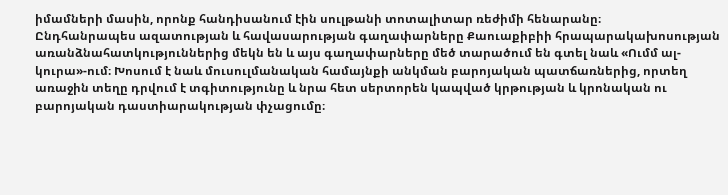իմամների մասին, որոնք հանդիսանում էին սուլթանի տոտալիտար ռեժիմի հենարանը։
Ընդհանրապես ազատության և հավասարության գաղափարները Քաուաքիբիի հրապարակախոսության առանձնահատկություններից մեկն են և այս գաղափարները մեծ տարածում են գտել նաև «Ումմ ալ-կուրա»-ում։ Խոսում է նաև մուսուլմանական համայնքի անկման բարոյական պատճառներից, որտեղ առաջին տեղը դրվում է տգիտությունը և նրա հետ սերտորեն կապված կրթության և կրոնական ու բարոյական դաստիարակության փչացումը։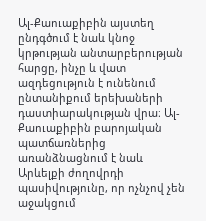Ալ-Քաուաքիբին այստեղ ընդգծում է նաև կնոջ կրթության անտարբերության հարցը, ինչը և վատ ազդեցություն է ունենում ընտանիքում երեխաների դաստիարակության վրա։ Ալ-Քաուաքիբին բարոյական պատճառներից առանձնացնում է նաև Արևելքի ժողովրդի պասիվությունը, որ ոչնչով չեն աջակցում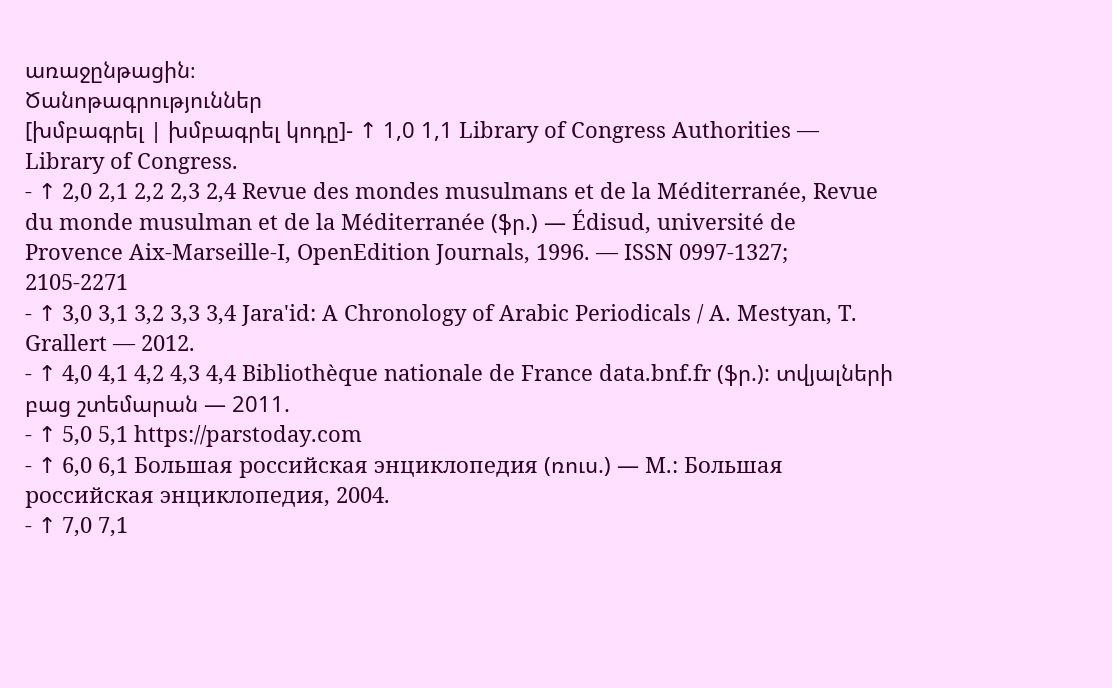առաջընթացին։
Ծանոթագրություններ
[խմբագրել | խմբագրել կոդը]- ↑ 1,0 1,1 Library of Congress Authorities — Library of Congress.
- ↑ 2,0 2,1 2,2 2,3 2,4 Revue des mondes musulmans et de la Méditerranée, Revue du monde musulman et de la Méditerranée (ֆր.) — Édisud, université de Provence Aix-Marseille-I, OpenEdition Journals, 1996. — ISSN 0997-1327; 2105-2271
- ↑ 3,0 3,1 3,2 3,3 3,4 Jara'id: A Chronology of Arabic Periodicals / A. Mestyan, T. Grallert — 2012.
- ↑ 4,0 4,1 4,2 4,3 4,4 Bibliothèque nationale de France data.bnf.fr (ֆր.): տվյալների բաց շտեմարան — 2011.
- ↑ 5,0 5,1 https://parstoday.com
- ↑ 6,0 6,1 Большая российская энциклопедия (ռուս.) — М.: Большая российская энциклопедия, 2004.
- ↑ 7,0 7,1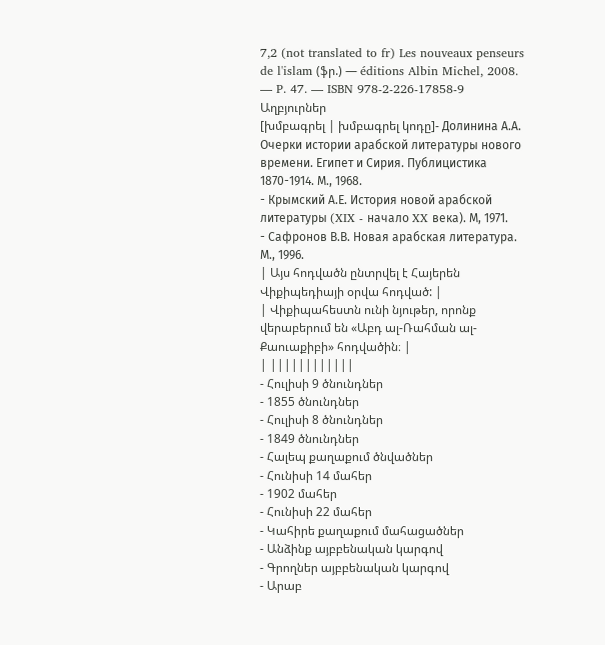7,2 (not translated to fr) Les nouveaux penseurs de l'islam (ֆր.) — éditions Albin Michel, 2008. — P. 47. — ISBN 978-2-226-17858-9
Աղբյուրներ
[խմբագրել | խմբագրել կոդը]- Долинина А.А. Очерки истории арабской литературы нового времени. Египет и Сирия. Публицистика 1870-1914. М., 1968.
- Крымский А.Е. История новой арабской литературы (XIX - начало XX века). М, 1971.
- Сафронов В.В. Новая арабская литература. М., 1996.
| Այս հոդվածն ընտրվել է Հայերեն Վիքիպեդիայի օրվա հոդված: |
| Վիքիպահեստն ունի նյութեր, որոնք վերաբերում են «Աբդ ալ-Ռահման ալ-Քաուաքիբի» հոդվածին։ |
| ||||||||||||
- Հուլիսի 9 ծնունդներ
- 1855 ծնունդներ
- Հուլիսի 8 ծնունդներ
- 1849 ծնունդներ
- Հալեպ քաղաքում ծնվածներ
- Հունիսի 14 մահեր
- 1902 մահեր
- Հունիսի 22 մահեր
- Կահիրե քաղաքում մահացածներ
- Անձինք այբբենական կարգով
- Գրողներ այբբենական կարգով
- Արաբ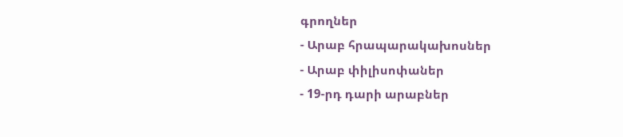գրողներ
- Արաբ հրապարակախոսներ
- Արաբ փիլիսոփաներ
- 19-րդ դարի արաբներ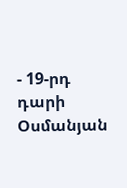- 19-րդ դարի Օսմանյան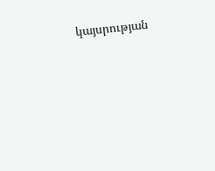կայսրության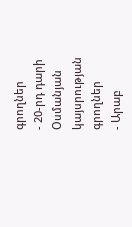գրողներ
- 20-րդ դարի Օսմանյան կայսրության գրողներ
- Արաբ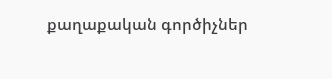քաղաքական գործիչներ